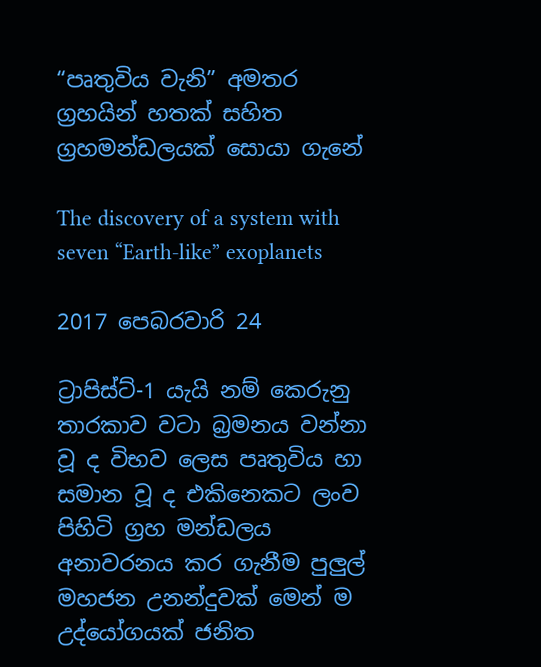“පෘතුවිය වැනි” අමතර ග්‍රහයින් හතක් සහිත ග්‍රහමන්ඩලයක් සොයා ගැනේ

The discovery of a system with seven “Earth-like” exoplanets

2017 පෙබරවාරි 24

ට්‍රාපිස්ට්-1 යැයි නම් කෙරුනු තාරකාව වටා බ්‍රමනය වන්නා වූ ද විභව ලෙස පෘතුවිය හා සමාන වූ ද එකිනෙකට ලංව පිහිටි ග්‍රහ මන්ඩලය අනාවරනය කර ගැනීම පුලුල් මහජන උනන්දුවක් මෙන් ම උද්යෝගයක් ජනිත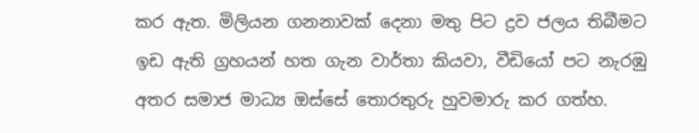කර ඇත. මිලියන ගනනාවක් දෙනා මතු පිට ද්‍රව ජලය තිබීමට ඉඩ ඇති ග්‍රහයන් හත ගැන වාර්තා කියවා, වීඩියෝ පට නැරඹු අතර සමාජ මාධ්‍ය ඔස්සේ තොරතුරු හුවමාරු කර ගත්හ.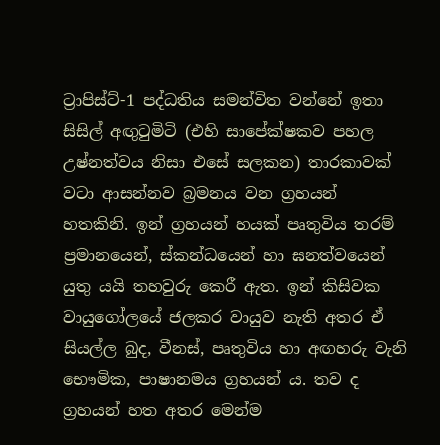ට්‍රාපිස්ට්-1 පද්ධතිය සමන්විත වන්නේ ඉතා සිසිල් අඟුටුමිටි (එහි සාපේක්ෂකව පහල උෂ්නත්වය නිසා එසේ සලකන) තාරකාවක් වටා ආසන්නව බ්‍රමනය වන ග්‍රහයන් හතකිනි. ඉන් ග්‍රහයන් හයක් පෘතුවිය තරම් ප්‍රමානයෙන්, ස්කන්ධයෙන් හා ඝනත්වයෙන් යුතු යයි තහවුරු කෙරී ඇත. ඉන් කිසිවක වායුගෝලයේ ජලකර වායුව නැති අතර ඒ සියල්ල බුද, වීනස්, පෘතුවිය හා අඟහරු වැනි භෞමික, පාෂානමය ග්‍රහයන් ය. තව ද ග්‍රහයන් හත අතර මෙන්ම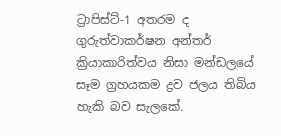ට්‍රාපිස්ට්-1 අතරම ද ගුරුත්වාකර්ෂන අන්තර් ක්‍රියාකාරිත්වය නිසා මන්ඩලයේ සෑම ග්‍රහයකම ද්‍රව ජලය තිබිය හැකි බව සැලකේ.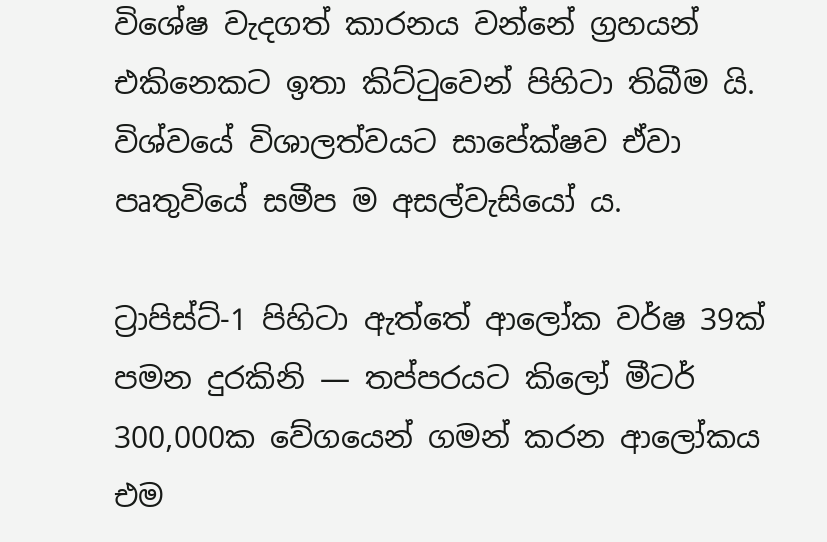විශේෂ වැදගත් කාරනය වන්නේ ග්‍රහයන් එකිනෙකට ඉතා කිට්ටුවෙන් පිහිටා තිබීම යි. විශ්වයේ විශාලත්වයට සාපේක්ෂව ඒවා පෘතුවියේ සමීප ම අසල්වැසියෝ ය.

ට්‍රාපිස්ට්-1 පිහිටා ඇත්තේ ආලෝක වර්ෂ 39ක් පමන දුරකිනි ― තප්පරයට කිලෝ මීටර් 300,000ක වේගයෙන් ගමන් කරන ආලෝකය එම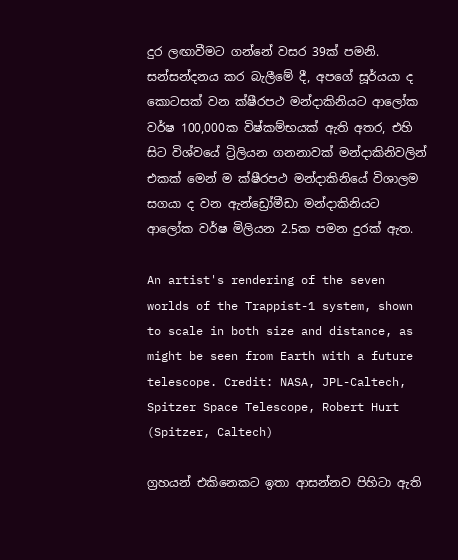දුර ලඟාවීමට ගන්නේ වසර 39ක් පමනි. සන්සන්දනය කර බැලීමේ දී, අපගේ සූර්යයා ද කොටසක් වන ක්ෂීරපථ මන්දාකිනියට ආලෝක වර්ෂ 100,000ක විෂ්කම්භයක් ඇති අතර, එහි සිට විශ්වයේ ට්‍රිලියන ගනනාවක් මන්දාකිනිවලින් එකක් මෙන් ම ක්ෂීරපථ මන්දාකිනියේ විශාලම සගයා ද වන ඇන්ඩ්‍රෝමීඩා මන්දාකිනියට ආලෝක වර්ෂ මිලියන 2.5ක පමන දුරක් ඇත.

An artist's rendering of the seven worlds of the Trappist-1 system, shown to scale in both size and distance, as might be seen from Earth with a future telescope. Credit: NASA, JPL-Caltech, Spitzer Space Telescope, Robert Hurt (Spitzer, Caltech)

ග්‍රහයන් එකිනෙකට ඉතා ආසන්නව පිහිටා ඇති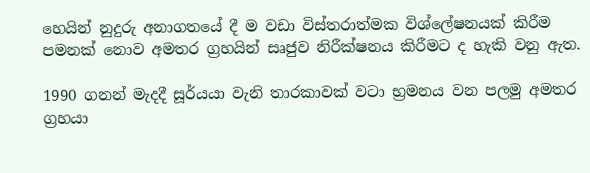හෙයින් නුදුරු අනාගතයේ දී ම වඩා විස්තරාත්මක විශ්ලේෂනයක් කිරීම පමනක් නොව අමතර ග්‍රහයින් සෘජුව නිරීක්ෂනය කිරීමට ද හැකි වනු ඇත.

1990 ගනන් මැදදී සූර්යයා වැනි තාරකාවක් වටා භ්‍රමනය වන පලමු අමතර ග්‍රහයා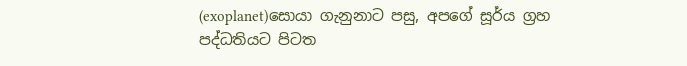(exoplanet)සොයා ගැනුනාට පසු, අපගේ සූර්ය ග්‍රහ පද්ධතියට පිටත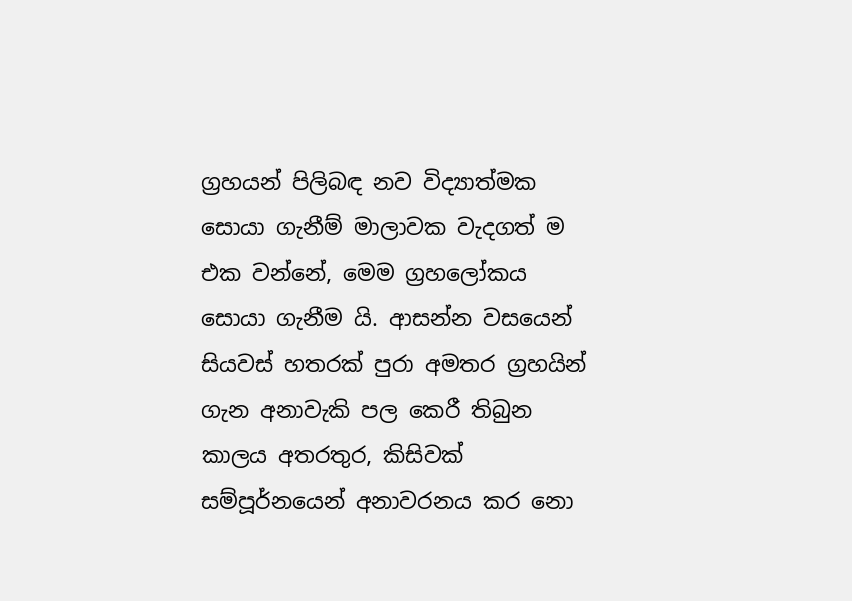ග්‍රහයන් පිලිබඳ නව විද්‍යාත්මක සොයා ගැනීම් මාලාවක වැදගත් ම එක වන්නේ, මෙම ග්‍රහලෝකය සොයා ගැනීම යි. ආසන්න වසයෙන් සියවස් හතරක් පුරා අමතර ග්‍රහයින් ගැන අනාවැකි පල කෙරී තිබුන කාලය අතරතුර, කිසිවක් සම්පූර්නයෙන් අනාවරනය කර නො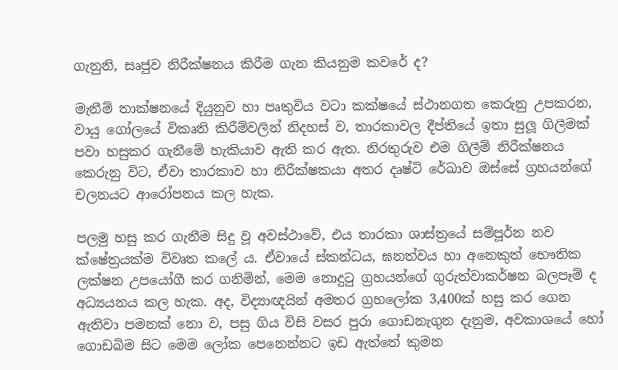ගැනුනි, සෘජුව නිරීක්ෂනය කිරීම ගැන කියනුම කවරේ ද?

මැනීම් තාක්ෂනයේ දියුනුව හා පෘතුවිය වටා කක්ෂයේ ස්ථානගත කෙරුනු උපකරන, වායු ගෝලයේ විකෘති කිරීම්වලින් නිදහස් ව, තාරකාවල දීප්තියේ ඉතා සුලූ ගිලීමක් පවා හසුකර ගැනීමේ හැකියාව ඇති කර ඇත. නිරතුරුව එම ගිලීම් නිරීක්ෂනය කෙරුනු විට, ඒවා තාරකාව හා නිරීක්ෂකයා අතර දෘෂ්ටි රේඛාව ඔස්සේ ග්‍රහයන්ගේ චලනයට ආරෝපනය කල හැක.

පලමු හසු කර ගැනීම සිදු වූ අවස්ථාවේ, එය තාරකා ශාස්ත්‍රයේ සම්පූර්න නව ක්ෂේත්‍රයක්ම විවෘත කලේ ය. ඒවායේ ස්කන්ධය, ඝනත්වය හා අනෙකුත් භෞතික ලක්ෂන උපයෝගී කර ගනිමින්, මෙම නොදුටු ග්‍රහයන්ගේ ගුරුත්වාකර්ෂන බලපෑම් ද අධ්‍යයනය කල හැක. අද, විද්‍යාඥයින් අමතර ග්‍රහලෝක 3,400ක් හසු කර ගෙන ඇතිවා පමනක් නො ව, පසු ගිය විසි වසර පුරා ගොඩනැගුන දැනුම, අවකාශයේ හෝ ගොඩබිම සිට මෙම ලෝක පෙනෙන්නට ඉඩ ඇත්තේ කුමන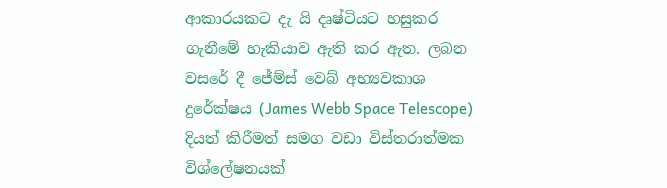ආකාරයකට දැ යි දෘෂ්ටියට හසුකර ගැනීමේ හැකියාව ඇති කර ඇත. ලබන වසරේ දී ජේම්ස් වෙබ් අභ්‍යවකාශ දුරේක්ෂය (James Webb Space Telescope) දියත් කිරීමත් සමග වඩා විස්තරාත්මක විශ්ලේෂනයක්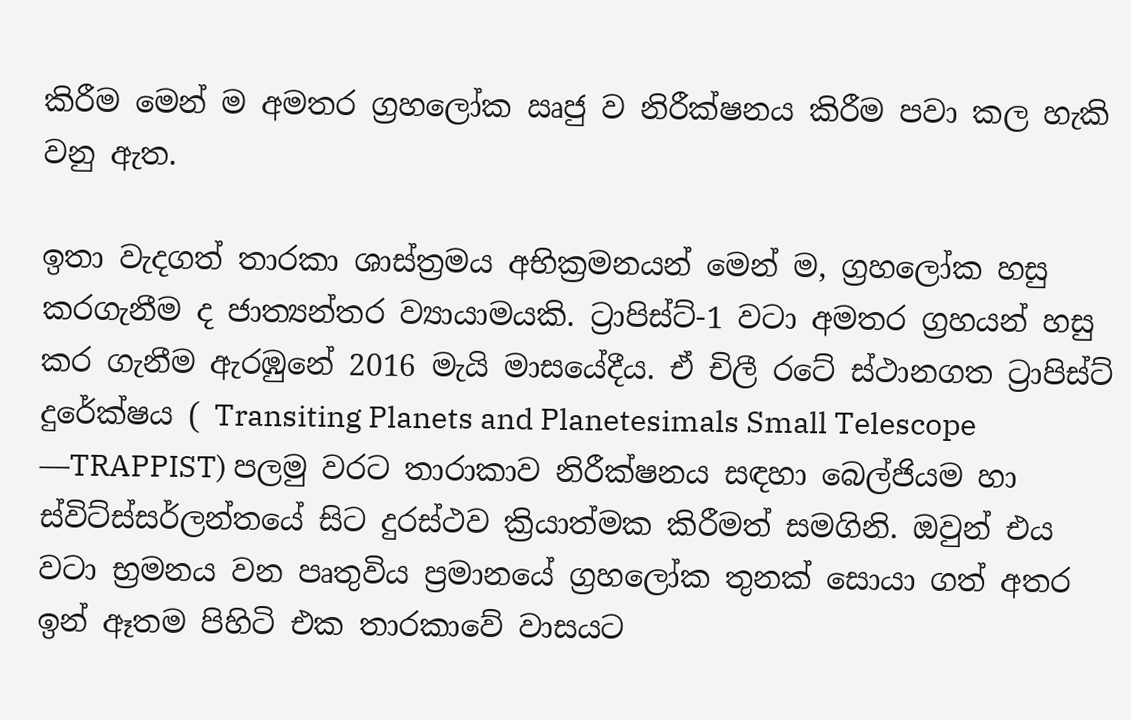කිරීම මෙන් ම අමතර ග්‍රහලෝක ඍජු ව නිරීක්ෂනය කිරීම පවා කල හැකි වනු ඇත.

ඉතා වැදගත් තාරකා ශාස්ත්‍රමය අභික්‍රමනයන් මෙන් ම, ග්‍රහලෝක හසු කරගැනීම ද ජාත්‍යන්තර ව්‍යායාමයකි. ට්‍රාපිස්ට්-1 වටා අමතර ග්‍රහයන් හසු කර ගැනීම ඇරඹුනේ 2016 මැයි මාසයේදීය. ඒ චිලී රටේ ස්ථානගත ට්‍රාපිස්ට් දුරේක්ෂය ( Transiting Planets and Planetesimals Small Telescope ―TRAPPIST) පලමු වරට තාරාකාව නිරීක්ෂනය සඳහා බෙල්ජියම හා ස්විට්ස්සර්ලන්තයේ සිට දුරස්ථව ක්‍රියාත්මක කිරීමත් සමගිනි. ඔවුන් එය වටා භ්‍රමනය වන පෘතුවිය ප්‍රමානයේ ග්‍රහලෝක තුනක් සොයා ගත් අතර ඉන් ඈතම පිහිටි එක තාරකාවේ වාසයට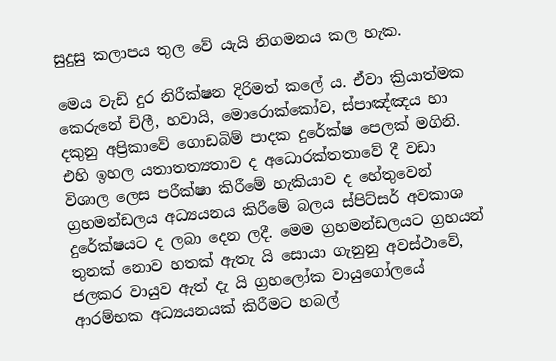සුදුසු කලාපය තුල වේ යැයි නිගමනය කල හැක.

මෙය වැඩි දුර නිරීක්ෂන දිරිමත් කලේ ය. ඒවා ක්‍රියාත්මක කෙරුනේ චිලී, හවායි, මොරොක්කෝව, ස්පාඤ්ඤය හා දකුනු අප්‍රිකාවේ ගොඩබිම් පාදක දුරේක්ෂ පෙලක් මගිනි. එහි ඉහල යතාතත්‍යතාව ද අධොරක්තතාවේ දී වඩා විශාල ලෙස පරීක්ෂා කිරීමේ හැකියාව ද හේතුවෙන් ග්‍රහමන්ඩලය අධ්‍යයනය කිරීමේ බලය ස්පිට්සර් අවකාශ දුරේක්ෂයට ද ලබා දෙන ලදී. මෙම ග්‍රහමන්ඩලයට ග්‍රහයන් තුනක් නොව හතක් ඇතැ යි සොයා ගැනුනු අවස්ථාවේ, ජලකර වායුව ඇත් දැ යි ග්‍රහලෝක වායුගෝලයේ ආරම්භක අධ්‍යයනයක් කිරීමට හබල්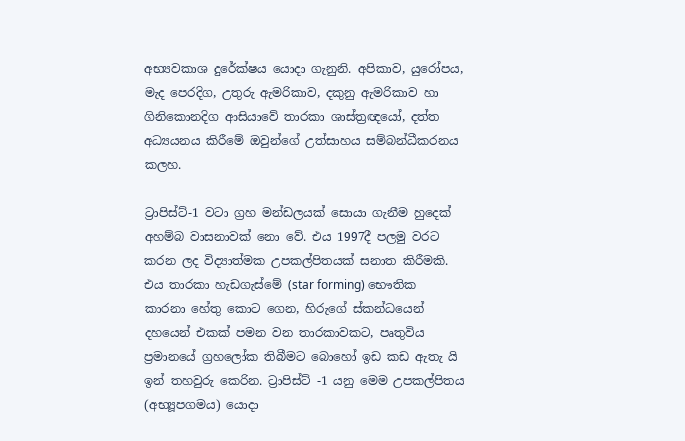අභ්‍යවකාශ දුරේක්ෂය යොදා ගැනුනි. අපිකාව, යුරෝපය, මැද පෙරදිග, උතුරු ඇමරිකාව, දකුනු ඇමරිකාව හා ගිනිකොනදිග ආසියාවේ තාරකා ශාස්ත්‍රඥයෝ, දත්ත අධ්‍යයනය කිරීමේ ඔවුන්ගේ උත්සාහය සම්බන්ධීකරනය කලහ.

ට්‍රාපිස්ට්-1 වටා ග්‍රහ මන්ඩලයක් සොයා ගැනීම හුදෙක් අහම්බ වාසනාවක් නො වේ. එය 1997දී පලමු වරට කරන ලද විද්‍යාත්මක උපකල්පිතයක් සනාත කිරීමකි. එය තාරකා හැඩගැස්මේ (star forming) භෞතික කාරනා හේතු කොට ගෙන, හිරුගේ ස්කන්ධයෙන් දහයෙන් එකක් පමන වන තාරකාවකට, පෘතුවිය ප්‍රමානයේ ග්‍රහලෝක තිබීමට බොහෝ ඉඩ කඩ ඇතැ යි ඉන් තහවුරු කෙරින. ට්‍රාපිස්ට් -1 යනු මෙම උපකල්පිතය (අභ්‍යූපගමය) යොදා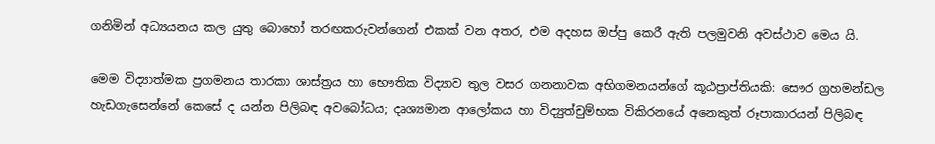ගනිමින් අධ්‍යයනය කල යුතු බොහෝ තරඟකරුවන්ගෙන් එකක් වන අතර, එම අදහස ඔප්පු කෙරී ඇති පලමුවනි අවස්ථාව මෙය යි.

මෙම විද්‍යාත්මක ප්‍රගමනය තාරකා ශාස්ත්‍රය හා භෞතික විද්‍යාව තුල වසර ගනනාවක අභිගමනයන්ගේ කූඨප්‍රාප්තියකි: සෞර ග්‍රහමන්ඩල හැඩගැසෙන්නේ කෙසේ ද යන්න පිලිබඳ අවබෝධය; දෘශ්‍යමාන ආලෝකය හා විද්‍යුත්චුම්භක විකිරනයේ අනෙකුත් රූපාකාරයන් පිලිබඳ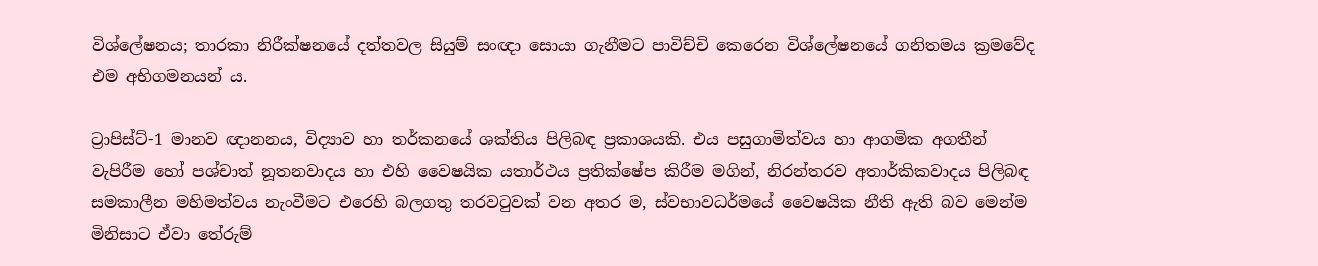විශ්ලේෂනය; තාරකා නිරීක්ෂනයේ දත්තවල සියුම් සංඥා සොයා ගැනීමට පාවිච්චි කෙරෙන විශ්ලේෂනයේ ගනිතමය ක්‍රමවේද එම අභිගමනයන් ය.

ට්‍රාපිස්ට්-1 මානව ඥානනය, විද්‍යාව හා තර්කනයේ ශක්තිය පිලිබඳ ප්‍රකාශයකි. එය පසුගාමිත්වය හා ආගමික අගතීන් වැපිරීම හෝ පශ්චාත් නූතනවාදය හා එහි වෛෂයික යතාර්ථය ප්‍රතික්ෂේප කිරීම මගින්, නිරන්තරව අතාර්කිකවාදය පිලිබඳ සමකාලීන මහිමත්වය නැංවීමට එරෙහි බලගතු තරවටුවක් වන අතර ම, ස්වභාවධර්මයේ වෛෂයික නීති ඇති බව මෙන්ම මිනිසාට ඒවා තේරුම්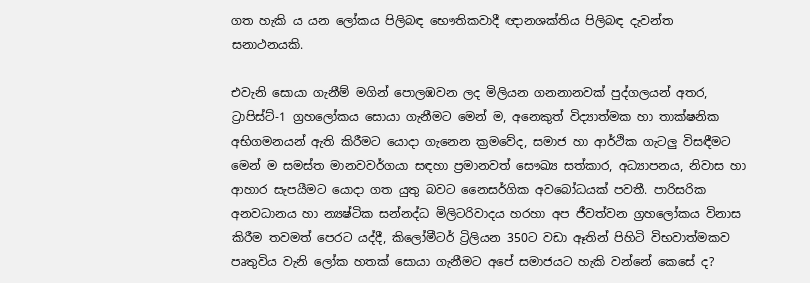ගත හැකි ය යන ලෝකය පිලිබඳ භෞතිකවාදී ඥානශක්තිය පිලිබඳ දැවන්ත සනාථනයකි.

එවැනි සොයා ගැනීම් මගින් පොලඹවන ලද මිලියන ගනනානවක් පුද්ගලයන් අතර, ට්‍රාපිස්ට්-1 ග්‍රහලෝකය සොයා ගැනීමට මෙන් ම, අනෙකුත් විද්‍යාත්මක හා තාක්ෂනික අභිගමනයන් ඇති කිරීමට යොදා ගැනෙන ක්‍රමවේද, සමාජ හා ආර්ථික ගැටලු විසඳීමට මෙන් ම සමස්ත මානවවර්ගයා සඳහා ප්‍රමානවත් සෞඛ්‍ය සත්කාර, අධ්‍යාපනය, නිවාස හා ආහාර සැපයීමට යොදා ගත යුතු බවට නෛසර්ගික අවබෝධයක් පවතී. පාරිසරික අනවධානය හා න්‍යෂ්ටික සන්නද්ධ මිලිටරිවාදය හරහා අප ජීවත්වන ග්‍රහලෝකය විනාස කිරීම තවමත් පෙරට යද්දී, කිලෝමීටර් ට්‍රිලියන 350ට වඩා ඈතින් පිහිටි විභවාත්මකව පෘතුවිය වැනි ලෝක හතක් සොයා ගැනීමට අපේ සමාජයට හැකි වන්නේ කෙසේ ද?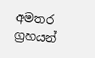අමතර ග්‍රහයන්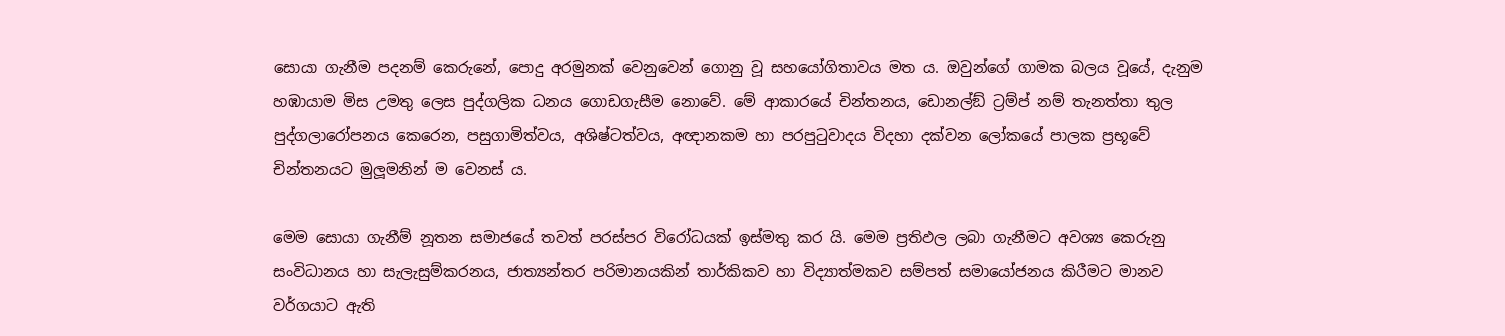සොයා ගැනීම පදනම් කෙරුනේ, පොදු අරමුනක් වෙනුවෙන් ගොනු වූ සහයෝගිතාවය මත ය. ඔවුන්ගේ ගාමක බලය වූයේ, දැනුම හඹායාම මිස උමතු ලෙස පුද්ගලික ධනය ගොඩගැසීම නොවේ. මේ ආකාරයේ චින්තනය, ඩොනල්ඞ් ට්‍රම්ප් නම් තැනත්තා තුල පුද්ගලාරෝපනය කෙරෙන, පසුගාමිත්වය, අශිෂ්ටත්වය, අඥානකම හා පරපුටුවාදය විදහා දක්වන ලෝකයේ පාලක ප්‍රභූවේ චින්තනයට මුලූමනින් ම වෙනස් ය.

මෙම සොයා ගැනීම් නූතන සමාජයේ තවත් පරස්පර විරෝධයක් ඉස්මතු කර යි. මෙම ප්‍රතිඵල ලබා ගැනීමට අවශ්‍ය කෙරුනු සංවිධානය හා සැලැසුම්කරනය, ජාත්‍යන්තර පරිමානයකින් තාර්කිකව හා විද්‍යාත්මකව සම්පත් සමායෝජනය කිරීමට මානව වර්ගයාට ඇති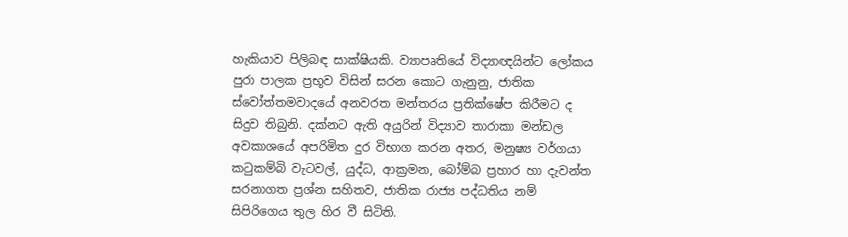හැකියාව පිලිබඳ සාක්ෂියකි. ව්‍යාපෘතියේ විද්‍යාඥයින්ට ලෝකය පුරා පාලක ප්‍රභූව විසින් සරන කොට ගැනුනු, ජාතික ස්වෝත්තමවාදයේ අනවරත මන්තරය ප්‍රතික්ෂේප කිරීමට ද සිදුව තිබුනි. දක්නට ඇති අයුරින් විද්‍යාව තාරාකා මන්ඩල අවකාශයේ අපරිමිත දුර විභාග කරන අතර, මනුෂ්‍ය වර්ගයා කටුකම්බි වැටවල්, යුද්ධ, ආක්‍රමන, බෝම්බ ප්‍රහාර හා දැවන්ත සරනාගත ප්‍රශ්න සහිතව, ජාතික රාජ්‍ය පද්ධතිය නම් සිපිරිගෙය තුල හිර වී සිටිති.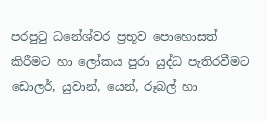පරපුටු ධනේශ්වර ප්‍රභූව පොහොසත් කිරීමට හා ලෝකය පුරා යුද්ධ පැතිරවීමට ඩොලර්, යුවාන්, යෙන්, රූබල් හා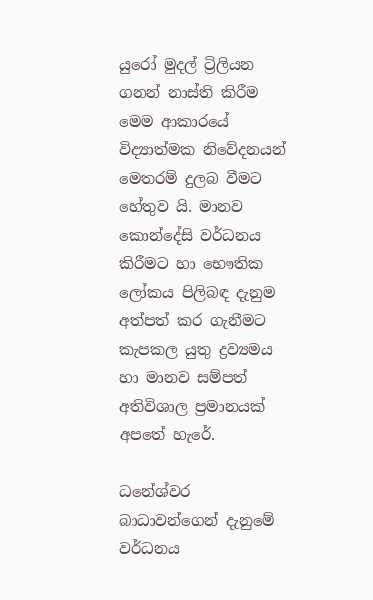යුරෝ මුදල් ට්‍රිලියන ගනන් නාස්ති කිරීම මෙම ආකාරයේ විද්‍යාත්මක නිවේදනයන් මෙතරම් දුලබ වීමට හේතුව යි. මානව කොන්දේසි වර්ධනය කිරීමට හා භෞතික ලෝකය පිලිබඳ දැනුම අත්පත් කර ගැනීමට කැපකල යුතු ද්‍රව්‍යමය හා මානව සම්පත් අතිවිශාල ප්‍රමානයක් අපතේ හැරේ.

ධනේශ්වර බාධාවන්ගෙන් දැනුමේ වර්ධනය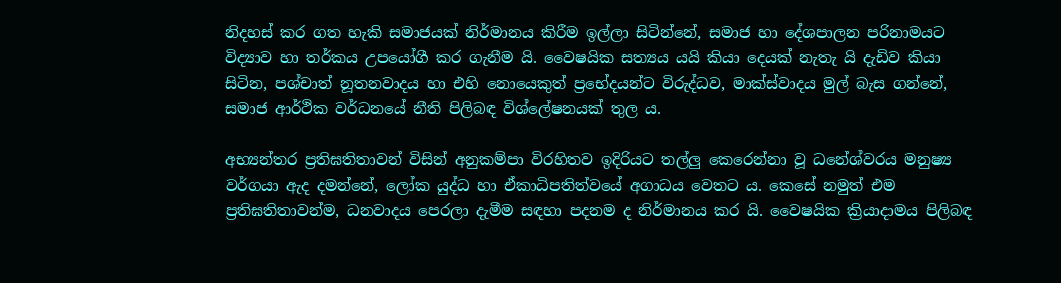නිදහස් කර ගත හැකි සමාජයක් නිර්මානය කිරීම ඉල්ලා සිටින්නේ, සමාජ හා දේශපාලන පරිනාමයට විද්‍යාව හා තර්කය උපයෝගී කර ගැනීම යි. වෛෂයික සත්‍යය යයි කියා දෙයක් නැතැ යි දැඩිව කියා සිටින, පශ්චාත් නූතනවාදය හා එහි නොයෙකුත් ප්‍රභේදයන්ට විරුද්ධව, මාක්ස්වාදය මුල් බැස ගන්නේ, සමාජ ආර්ථික වර්ධනයේ නීති පිලිබඳ විශ්ලේෂනයක් තුල ය.

අභ්‍යන්තර ප්‍රතිඝතිතාවන් විසින් අනුකම්පා විරහිතව ඉදිරියට තල්ලු කෙරෙන්නා වූ ධනේශ්වරය මනුෂ්‍ය වර්ගයා ඇද දමන්නේ, ලෝක යුද්ධ හා ඒකාධිපතිත්වයේ අගාධය වෙතට ය. කෙසේ නමුත් එම ප්‍රතිඝතිතාවන්ම, ධනවාදය පෙරලා දැමීම සඳහා පදනම ද නිර්මානය කර යි. වෛෂයික ක්‍රියාදාමය පිලිබඳ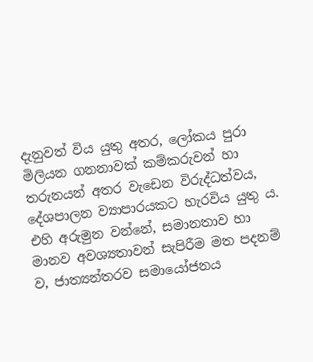දැනුවත් විය යුතු අතර, ලෝකය පුරා මිලියන ගනනාවක් කම්කරුවන් හා තරුනයන් අතර වැඩෙන විරුද්ධත්වය, දේශපාලන ව්‍යාපාරයකට හැරවිය යුතු ය. එහි අරුමුන වන්නේ, සමානතාව හා මානව අවශ්‍යතාවන් සැපිරීම මත පදනම් ව, ජාත්‍යන්තරව සමායෝජනය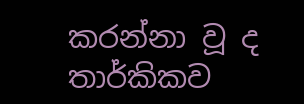කරන්නා වූ ද තාර්කිකව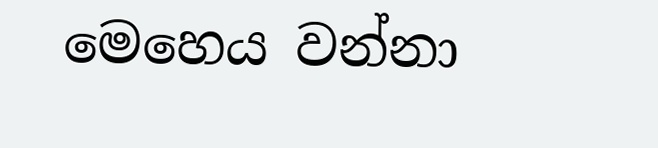මෙහෙය වන්නා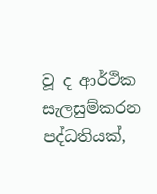වූ ද ආර්ථික සැලසුම්කරන පද්ධතියක්,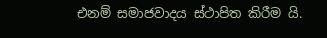එනම් සමාජවාදය ස්ථාපිත කිරීම යි.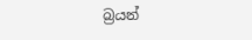බ්‍රයන්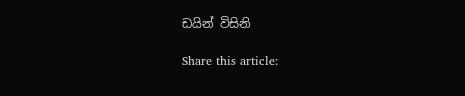ඩයින් විසිනි

Share this article: